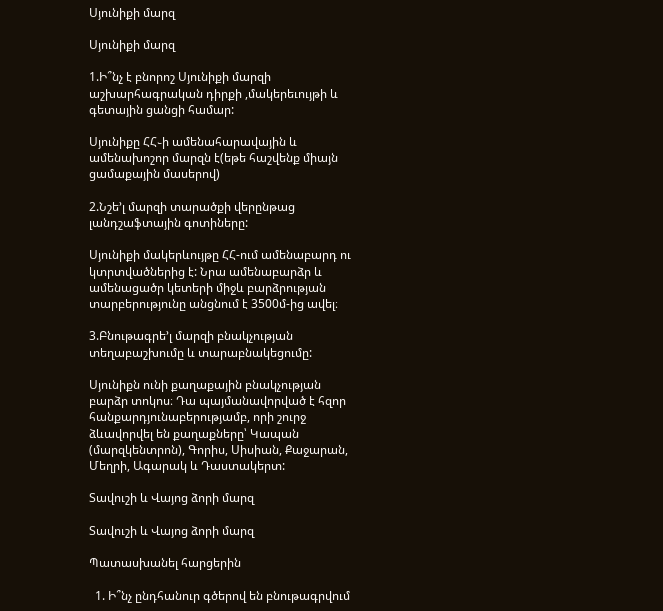Սյունիքի մարզ

Սյունիքի մարզ

1.Ի՞նչ է բնորոշ Սյունիքի մարզի աշխարհագրական դիրքի ,մակերեւույթի և գետային ցանցի համար:

Սյունիքը ՀՀ֊ի ամենահարավային և ամենախոշոր մարզն է(եթե հաշվենք միայն ցամաքային մասերով)

2.Նշե’լ մարզի տարածքի վերընթաց լանդշաֆտային գոտիները:

Սյունիքի մակերևույթը ՀՀ-ում ամենաբարդ ու կտրտվածներից է: Նրա ամենաբարձր և ամենացածր կետերի միջև բարձրության տարբերությունը անցնում է 3500մ-ից ավել։

3.Բնութագրե’լ մարզի բնակչության տեղաբաշխումը և տարաբնակեցումը:

Սյունիքն ունի քաղաքային բնակչության բարձր տոկոս։ Դա պայմանավորված է հզոր հանքարդյունաբերությամբ, որի շուրջ ձևավորվել են քաղաքները՝ Կապան (մարզկենտրոն), Գորիս, Սիսիան, Քաջարան, Մեղրի, Ագարակ և Դաստակերտ:

Տավուշի և Վայոց ձորի մարզ

Տավուշի և Վայոց ձորի մարզ

Պատասխանել հարցերին

  1. Ի՞նչ ընդհանուր գծերով են բնութագրվում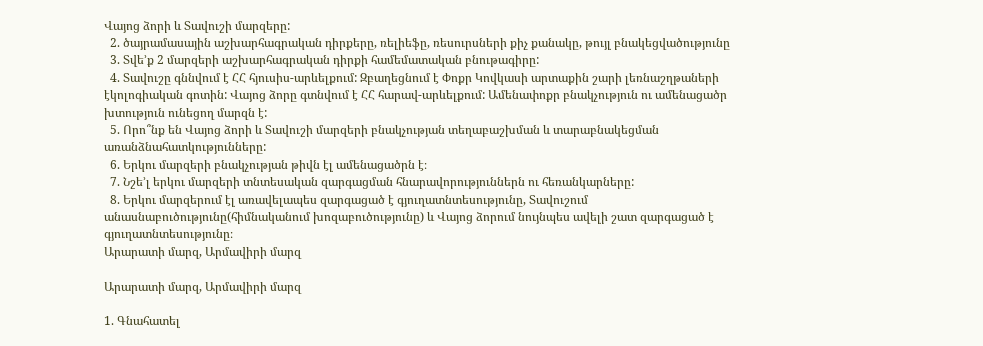Վայոց ձորի և Տավուշի մարզերը:
  2. ծայրամասային աշխարհագրական դիրքերը, ռելիեֆը, ռեսուրսների քիչ քանակը, թույլ բնակեցվածությունը
  3. Տվե’ք 2 մարզերի աշխարհագրական դիրքի համեմատական բնութագիրը:
  4. Տավուշը գննվում է ՀՀ հյուսիս-արևելքում: Զբաղեցնում է Փոքր Կովկասի արտաքին շարի լեռնաշղթաների էկոլոգիական գոտին: Վայոց ձորը գտնվում է ՀՀ հարավ-արևելքում: Ամենափոքր բնակչություն ու ամենացածր խտություն ունեցող մարզն է:
  5. Որո՞նք են Վայոց ձորի և Տավուշի մարզերի բնակչության տեղաբաշխման և տարաբնակեցման առանձնահատկությունները:
  6. Երկու մարզերի բնակչության թիվն էլ ամենացածրն է։
  7. Նշե’լ երկու մարզերի տնտեսական զարգացման հնարավորություններն ու հեռանկարները:
  8. Երկու մարզերում էլ առավելապես զարգացած է գյուղատնտեսությունը, Տավուշում անասնաբուծությունը(հիմնականում խոզաբուծությունը) և Վայոց ձորում նույնպես ավելի շատ զարգացած է գյուղատնտեսությունը։
Արարատի մարզ, Արմավիրի մարզ

Արարատի մարզ, Արմավիրի մարզ

1. Գնահատել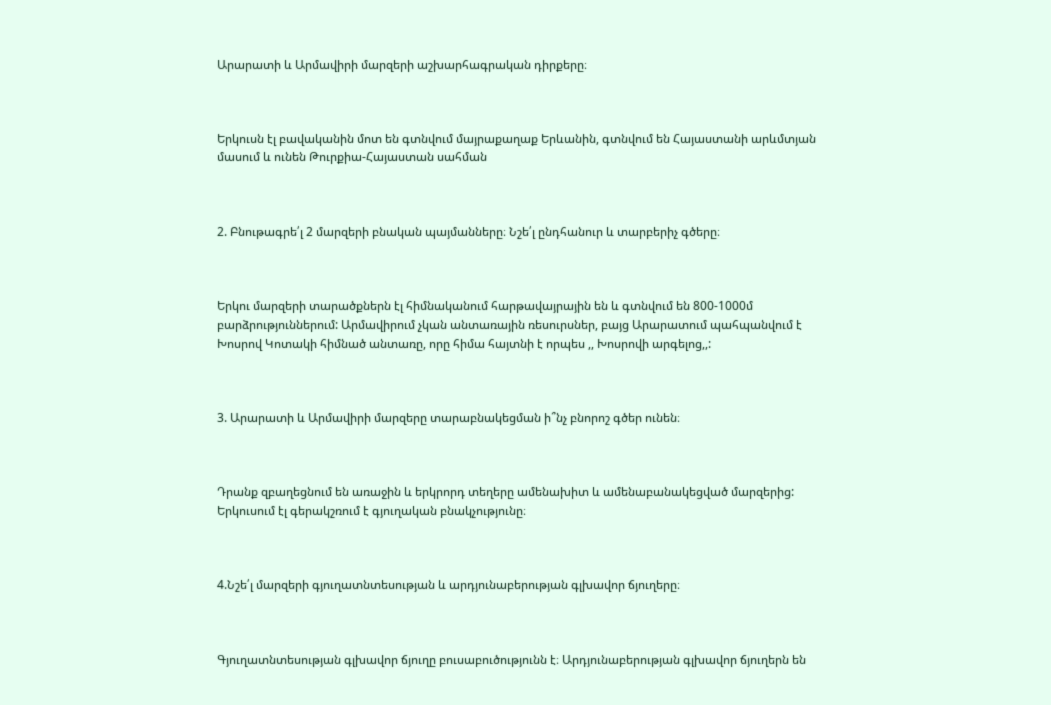Արարատի և Արմավիրի մարզերի աշխարհագրական դիրքերը։



Երկուսն էլ բավականին մոտ են գտնվում մայրաքաղաք Երևանին, գտնվում են Հայաստանի արևմտյան մասում և ունեն Թուրքիա-Հայաստան սահման



2. Բնութագրե՛լ 2 մարզերի բնական պայմանները։ Նշե՛լ ընդհանուր և տարբերիչ գծերը։



Երկու մարզերի տարածքներն էլ հիմնականում հարթավայրային են և գտնվում են 800-1000մ բարձրություններում: Արմավիրում չկան անտառային ռեսուրսներ, բայց Արարատում պահպանվում է Խոսրով Կոտակի հիմնած անտառը, որը հիմա հայտնի է որպես ,, Խոսրովի արգելոց,,:



3. Արարատի և Արմավիրի մարզերը տարաբնակեցման ի՞նչ բնորոշ գծեր ունեն։



Դրանք զբաղեցնում են առաջին և երկրորդ տեղերը ամենախիտ և ամենաբանակեցված մարզերից: Երկուսում էլ գերակշռում է գյուղական բնակչությունը։



4.Նշե՛լ մարզերի գյուղատնտեսության և արդյունաբերության գլխավոր ճյուղերը։



Գյուղատնտեսության գլխավոր ճյուղը բուսաբուծությունն է։ Արդյունաբերության գլխավոր ճյուղերն են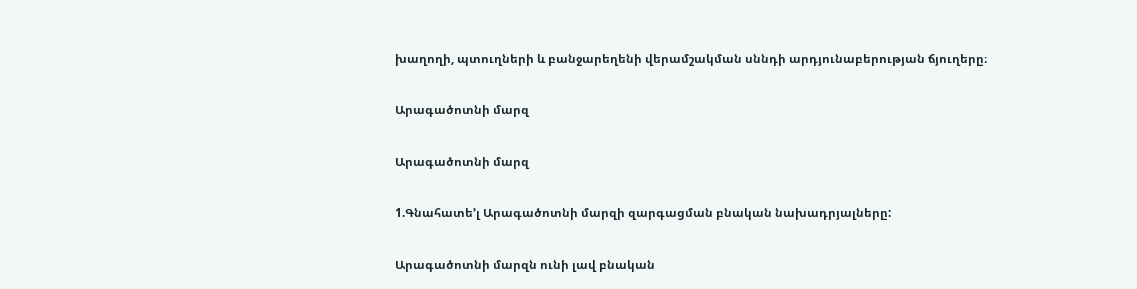խաղողի, պտուղների և բանջարեղենի վերամշակման սննդի արդյունաբերության ճյուղերը։

Արագածոտնի մարզ

Արագածոտնի մարզ

1.Գնահատե’լ Արագածոտնի մարզի զարգացման բնական նախադրյալները:

Արագածոտնի մարզն ունի լավ բնական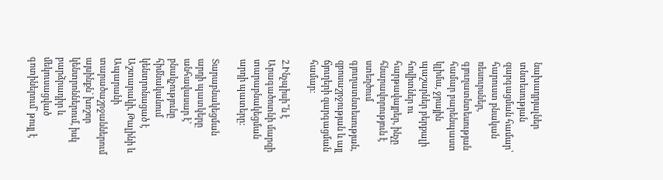նախադրյալներ տնտեսության զարգացման համար՝ հարուստ բնական ռեսուրսներ, գյուղատնտեսության համար բարենպաստ կլիմա, ջրային պաշարներ բերքալի հովիտներ ու հարթավայրեր, ինչը հնարավորություն է ստեղծում գյուղատնտեսության, զբոսաշրջության և այլ ճյուղերի զարգացման համար։

2.Ինչպիսի՞ն է Արագածոտնի մարզի տարաբնակեցման արդի պատերը:

Տարաբնակեցման արդի պատկերը անհավասար է՝ բնակչությունը հիմնականում կենտրոնացած է Աշտարակի, Թալինի և Ապարանի տարածաշրջաններում այսինքն` խոշոր կենտրոններում, իսկ բարձրադիր և մեկուսացված գոտիներում՝ թույլ է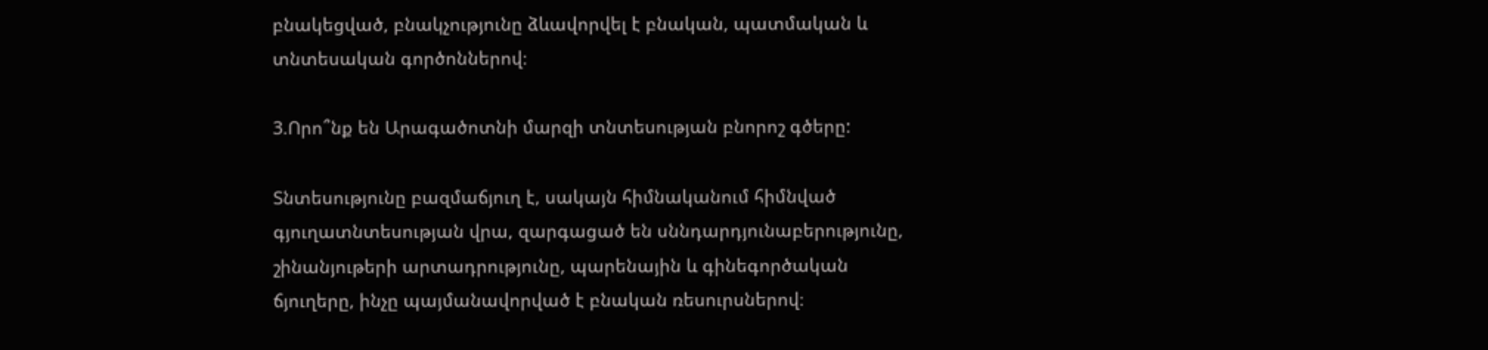բնակեցված, բնակչությունը ձևավորվել է բնական, պատմական և տնտեսական գործոններով։

3.Որո՞նք են Արագածոտնի մարզի տնտեսության բնորոշ գծերը:

Տնտեսությունը բազմաճյուղ է, սակայն հիմնականում հիմնված գյուղատնտեսության վրա, զարգացած են սննդարդյունաբերությունը, շինանյութերի արտադրությունը, պարենային և գինեգործական ճյուղերը, ինչը պայմանավորված է բնական ռեսուրսներով։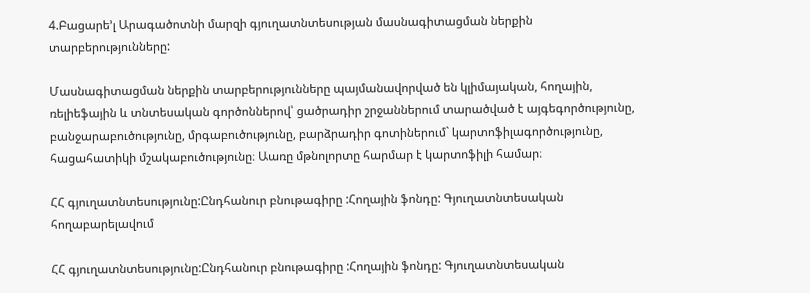4.Բացարե’լ Արագածոտնի մարզի գյուղատնտեսության մասնագիտացման ներքին տարբերությունները:

Մասնագիտացման ներքին տարբերությունները պայմանավորված են կլիմայական, հողային, ռելիեֆային և տնտեսական գործոններով՝ ցածրադիր շրջաններում տարածված է այգեգործությունը, բանջարաբուծությունը, մրգաբուծությունը, բարձրադիր գոտիներում` կարտոֆիլագործությունը, հացահատիկի մշակաբուծությունը։ Աառը մթնոլորտը հարմար է կարտոֆիլի համար։

ՀՀ գյուղատնտեսությունը:Ընդհանուր բնութագիրը :Հողային ֆոնդը: Գյուղատնտեսական հողաբարելավում

ՀՀ գյուղատնտեսությունը:Ընդհանուր բնութագիրը :Հողային ֆոնդը: Գյուղատնտեսական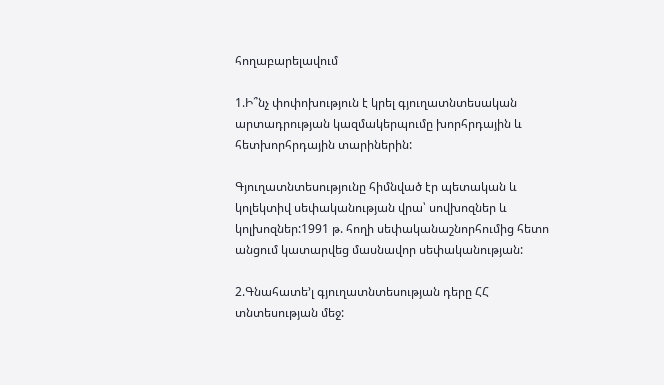հողաբարելավում

1.Ի՞նչ փոփոխություն է կրել գյուղատնտեսական արտադրության կազմակերպումը խորհրդային և հետխորհրդային տարիներին:

Գյուղատնտեսությունը հիմնված էր պետական և կոլեկտիվ սեփականության վրա՝ սովխոզներ և կոլխոզներ:1991 թ. հողի սեփականաշնորհումից հետո անցում կատարվեց մասնավոր սեփականության:

2.Գնահատե’լ գյուղատնտեսության դերը ՀՀ տնտեսության մեջ: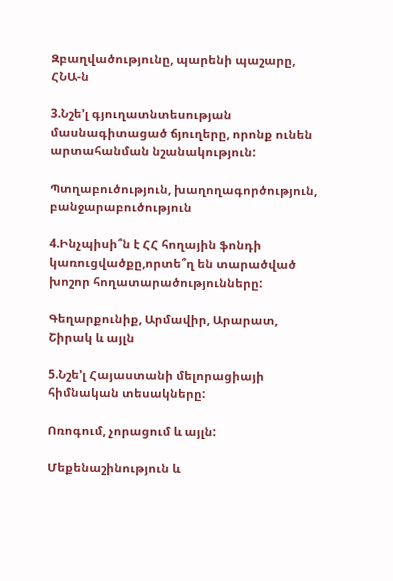Զբաղվածությունը, պարենի պաշարը, ՀՆԱ-ն

3.Նշե’լ գյուղատնտեսության մասնագիտացած ճյուղերը, որոնք ունեն արտահանման նշանակություն:

Պտղաբուծություն, խաղողագործություն, բանջարաբուծություն

4.Ինչպիսի՞ն է ՀՀ հողային ֆոնդի կառուցվածքը,որտե՞ղ են տարածված խոշոր հողատարածությունները:

Գեղարքունիք, Արմավիր, Արարատ, Շիրակ և այլն

5.Նշե’լ Հայաստանի մելորացիայի հիմնական տեսակները:

Ոռոգում, չորացում և այլն:

Մեքենաշինություն և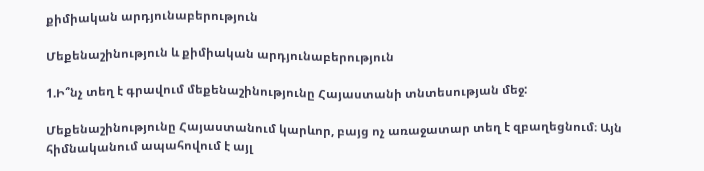քիմիական արդյունաբերություն

Մեքենաշինություն և քիմիական արդյունաբերություն

1.Ի՞նչ տեղ է գրավում մեքենաշինությունը Հայաստանի տնտեսության մեջ:

Մեքենաշինությունը Հայաստանում կարևոր, բայց ոչ առաջատար տեղ է զբաղեցնում։ Այն հիմնականում ապահովում է այլ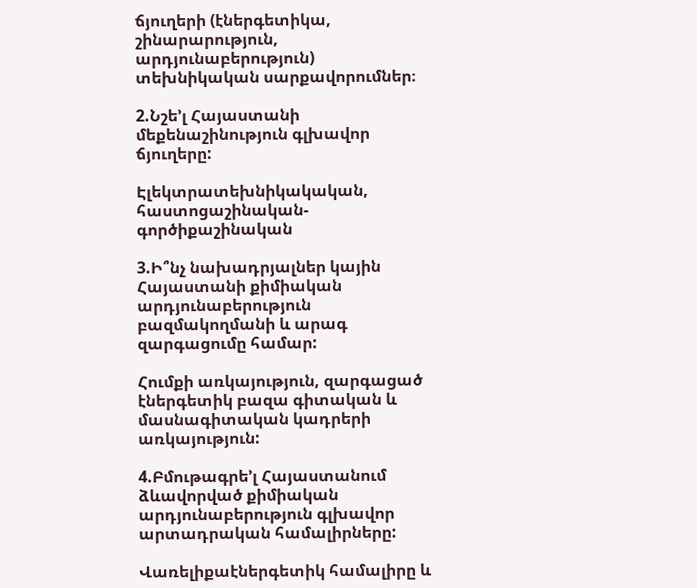ճյուղերի (էներգետիկա, շինարարություն, արդյունաբերություն) տեխնիկական սարքավորումներ։

2.Նշե’լ Հայաստանի մեքենաշինություն գլխավոր ճյուղերը:

Էլեկտրատեխնիկակական, հաստոցաշինական-գործիքաշինական

3.Ի՞նչ նախադրյալներ կային Հայաստանի քիմիական արդյունաբերություն բազմակողմանի և արագ զարգացումը համար:

Հումքի առկայություն, զարգացած էներգետիկ բազա գիտական և մասնագիտական կադրերի առկայություն:

4.Բմութագրե’լ Հայաստանում ձևավորված քիմիական արդյունաբերություն գլխավոր արտադրական համալիրները:

Վառելիքաէներգետիկ համալիրը և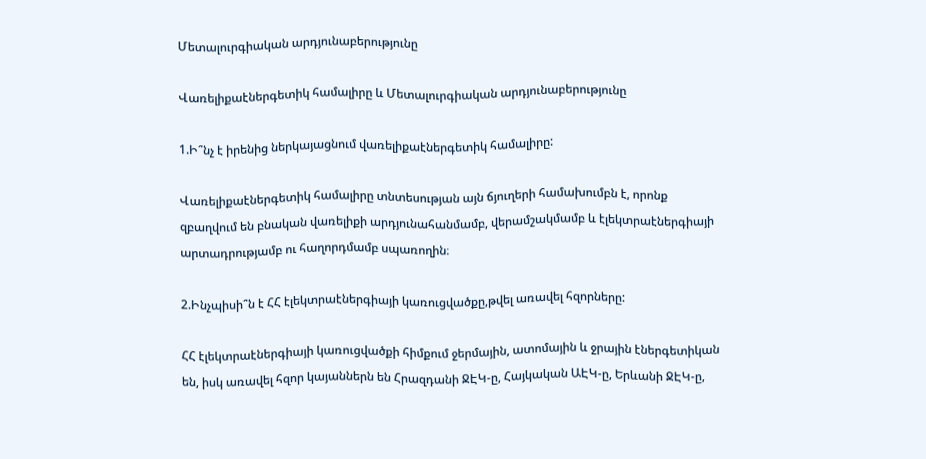Մետալուրգիական արդյունաբերությունը

Վառելիքաէներգետիկ համալիրը և Մետալուրգիական արդյունաբերությունը

1.Ի՞նչ է իրենից ներկայացնում վառելիքաէներգետիկ համալիրը:

Վառելիքաէներգետիկ համալիրը տնտեսության այն ճյուղերի համախումբն է, որոնք զբաղվում են բնական վառելիքի արդյունահանմամբ, վերամշակմամբ և էլեկտրաէներգիայի արտադրությամբ ու հաղորդմամբ սպառողին։

2.Ինչպիսի՞ն է ՀՀ էլեկտրաէներգիայի կառուցվածքը,թվել առավել հզորները:

ՀՀ էլեկտրաէներգիայի կառուցվածքի հիմքում ջերմային, ատոմային և ջրային էներգետիկան են, իսկ առավել հզոր կայաններն են Հրազդանի ՋԷԿ-ը, Հայկական ԱԷԿ-ը, Երևանի ՋԷԿ-ը,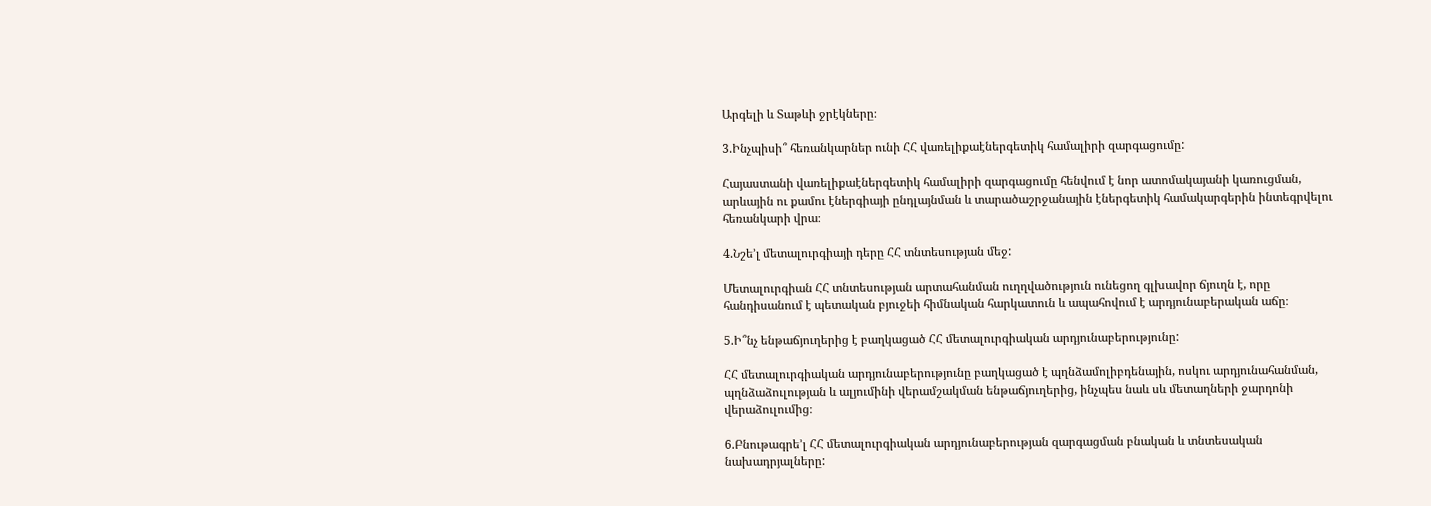Արգելի և Տաթևի ջրէկները։

3.Ինչպիսի՞ հեռանկարներ ունի ՀՀ վառելիքաէներգետիկ համալիրի զարգացումը:

Հայաստանի վառելիքաէներգետիկ համալիրի զարգացումը հենվում է նոր ատոմակայանի կառուցման, արևային ու քամու էներգիայի ընդլայնման և տարածաշրջանային էներգետիկ համակարգերին ինտեգրվելու հեռանկարի վրա։

4.Նշե’լ մետալուրգիայի դերը ՀՀ տնտեսության մեջ:

Մետալուրգիան ՀՀ տնտեսության արտահանման ուղղվածություն ունեցող գլխավոր ճյուղն է, որը հանդիսանում է պետական բյուջեի հիմնական հարկատուն և ապահովում է արդյունաբերական աճը։

5.Ի՞նչ ենթաճյուղերից է բաղկացած ՀՀ մետալուրգիական արդյունաբերությունը:

ՀՀ մետալուրգիական արդյունաբերությունը բաղկացած է պղնձամոլիբդենային, ոսկու արդյունահանման, պղնձաձուլության և ալյումինի վերամշակման ենթաճյուղերից, ինչպես նաև սև մետաղների ջարդոնի վերաձուլումից։

6.Բնութագրե’լ ՀՀ մետալուրգիական արդյունաբերության զարգացման բնական և տնտեսական նախադրյալները: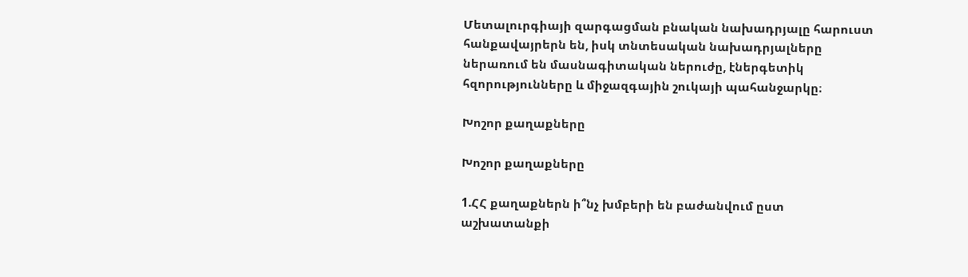Մետալուրգիայի զարգացման բնական նախադրյալը հարուստ հանքավայրերն են, իսկ տնտեսական նախադրյալները ներառում են մասնագիտական ներուժը, էներգետիկ հզորությունները և միջազգային շուկայի պահանջարկը։

Խոշոր քաղաքները

Խոշոր քաղաքները

1.ՀՀ քաղաքներն ի՞նչ խմբերի են բաժանվում ըստ աշխատանքի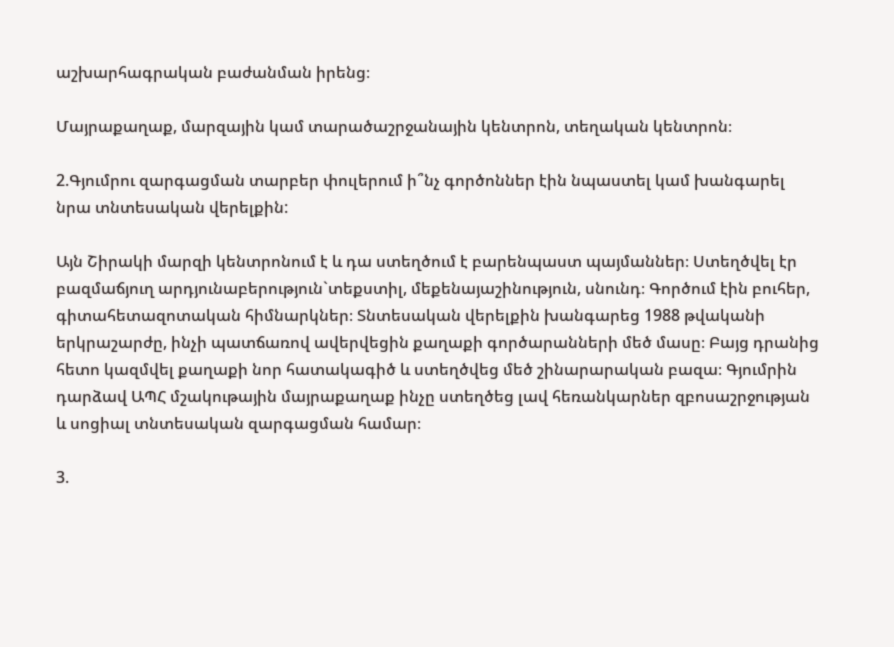աշխարհագրական բաժանման իրենց։

Մայրաքաղաք, մարզային կամ տարածաշրջանային կենտրոն, տեղական կենտրոն։

2.Գյումրու զարգացման տարբեր փուլերում ի՞նչ գործոններ էին նպաստել կամ խանգարել նրա տնտեսական վերելքին:

Այն Շիրակի մարզի կենտրոնում է և դա ստեղծում է բարենպաստ պայմաններ։ Ստեղծվել էր բազմաճյուղ արդյունաբերություն`տեքստիլ, մեքենայաշինություն, սնունդ։ Գործում էին բուհեր, գիտահետազոտական հիմնարկներ։ Տնտեսական վերելքին խանգարեց 1988 թվականի երկրաշարժը, ինչի պատճառով ավերվեցին քաղաքի գործարանների մեծ մասը։ Բայց դրանից հետո կազմվել քաղաքի նոր հատակագիծ և ստեղծվեց մեծ շինարարական բազա։ Գյումրին դարձավ ԱՊՀ մշակութային մայրաքաղաք ինչը ստեղծեց լավ հեռանկարներ զբոսաշրջության և սոցիալ տնտեսական զարգացման համար։

3.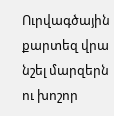Ուրվագծային քարտեզ վրա նշել մարզերն ու խոշոր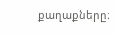քաղաքները։